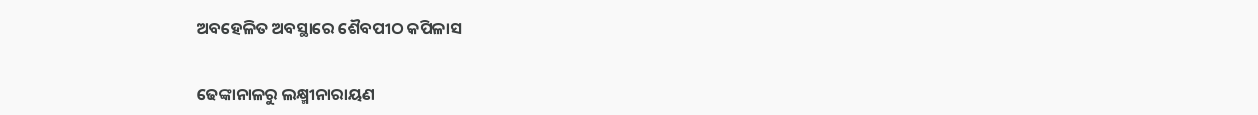ଅବହେଳିତ ଅବସ୍ଥାରେ ଶୈବପୀଠ କପିଳାସ


ଢେଙ୍କାନାଳରୁ ଲକ୍ଷ୍ମୀନାରାୟଣ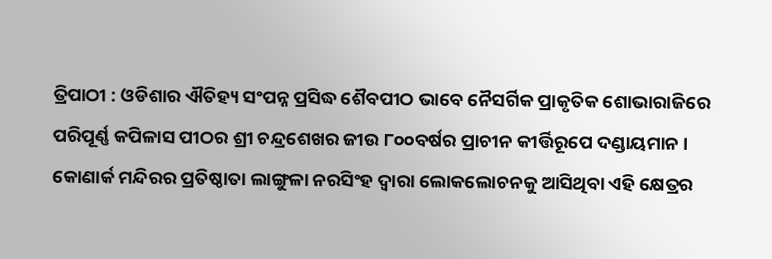ତ୍ରିପାଠୀ : ଓଡିଶାର ଐତିହ୍ୟ ସଂପନ୍ନ ପ୍ରସିଦ୍ଧ ଶୈବପୀଠ ଭାବେ ନୈସର୍ଗିକ ପ୍ରାକୃତିକ ଶୋଭାରାଜିରେ ପରିପୂର୍ଣ୍ଣ କପିଳାସ ପୀଠର ଶ୍ରୀ ଚନ୍ଦ୍ରଶେଖର ଜୀଉ ୮୦୦ବର୍ଷର ପ୍ରାଚୀନ କୀର୍ତ୍ତିରୂପେ ଦଣ୍ଡାୟମାନ । କୋଣାର୍କ ମନ୍ଦିରର ପ୍ରତିଷ୍ଠାତା ଲାଙ୍ଗୁଳା ନରସିଂହ ଦ୍ୱାରା ଲୋକଲୋଚନକୁ ଆସିଥିବା ଏହି କ୍ଷେତ୍ରର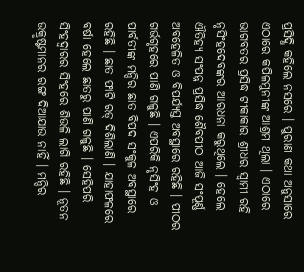ପ୍ରସିଦ୍ଧି କହିଲେ ନସରେ । ପୁରାଣ କଥା ଅନୁସାରେ ଏଠାରେ କପିଳମୁନୀଙ୍କ ଆଶ୍ରମ ଥିଲା । ଏଠାରେ ଭାଗବତର ପ୍ରସିଦ୍ଧ ଟୀକାକାର ଶ୍ରୀଧର ସ୍ୱାମୀ ରହି ନୃସିଂହଦେବଙ୍କର ଆରଧନା କରୁଥିଲେ । ହେଲେ ଐତିହ୍ୟ ସଂପନ୍ନ ପ୍ରସିଦ୍ଧ ଶୈବପୀଠ ଆଜି ସଂପୂର୍ଣ୍ଣ ଅବହେଳିତ ଓ ବିପର୍ଯ୍ୟସ୍ତ ଅବସ୍ଥାରେ ରହିଛି । ପୀଠର ଗର୍ଭଗୃହରେ ପାଣି ଗଳୁଛି । ଏପରିକି ନୃସିଂହ ଓ ପାର୍ବତୀଙ୍କ ମନ୍ଦିର ଛାତ ବିପଦ ସଂକୁଳ ଅବସ୍ଥାରେ ରହିଛି । ଛାତ ଫାଟି ରଡ୍ ଦିଶିଲାଣି । ଯାହାଫଳରେ ବର୍ଷା ହେଲେ ଛାତରୁ ପାଣି ଗଳୁଛି । ସେହିପରି ସିଂହଦ୍ୱାରର ସିଂହରେ ଶିଉଳି ଲାଗି ରହିଛି । ନୂତନ ଉକ୍ରୃଷ୍ଟମାନର ରଙ୍ଗ ଦିଆଯାଉ ନାହିଁ । ମନ୍ଦିର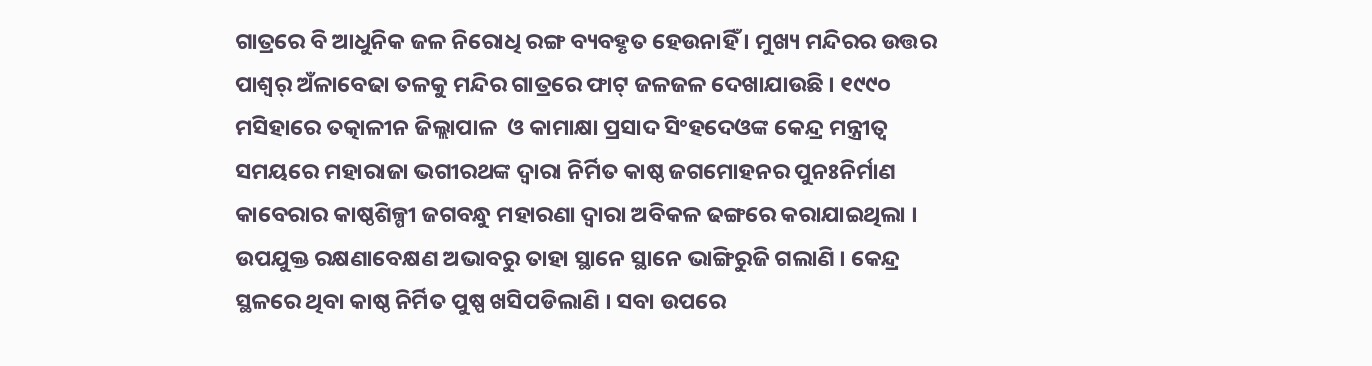ଗାତ୍ରରେ ବି ଆଧୁନିକ ଜଳ ନିରୋଧି ରଙ୍ଗ ବ୍ୟବହୃତ ହେଉନାହିଁ । ମୁଖ୍ୟ ମନ୍ଦିରର ଉତ୍ତର ପାଶ୍ୱର୍ ଅଁଳାବେଢା ତଳକୁ ମନ୍ଦିର ଗାତ୍ରରେ ଫାଟ୍ ଜଳଜଳ ଦେଖାଯାଉଛି । ୧୯୯୦ ମସିହାରେ ତତ୍କାଳୀନ ଜିଲ୍ଲାପାଳ  ଓ କାମାକ୍ଷା ପ୍ରସାଦ ସିଂହଦେଓଙ୍କ କେନ୍ଦ୍ର ମନ୍ତ୍ରୀତ୍ୱ ସମୟରେ ମହାରାଜା ଭଗୀରଥଙ୍କ ଦ୍ୱାରା ନିର୍ମିତ କାଷ୍ଠ ଜଗମୋହନର ପୁନଃନିର୍ମାଣ କାବେରାର କାଷ୍ଠଶିଳ୍ପୀ ଜଗବନ୍ଧୁ ମହାରଣା ଦ୍ୱାରା ଅବିକଳ ଢଙ୍ଗରେ କରାଯାଇଥିଲା । ଉପଯୁକ୍ତ ରକ୍ଷଣାବେକ୍ଷଣ ଅଭାବରୁ ତାହା ସ୍ଥାନେ ସ୍ଥାନେ ଭାଙ୍ଗିରୁଜି ଗଲାଣି । କେନ୍ଦ୍ର ସ୍ଥଳରେ ଥିବା କାଷ୍ଠ ନିର୍ମିତ ପୁଷ୍ପ ଖସିପଡିଲାଣି । ସବା ଉପରେ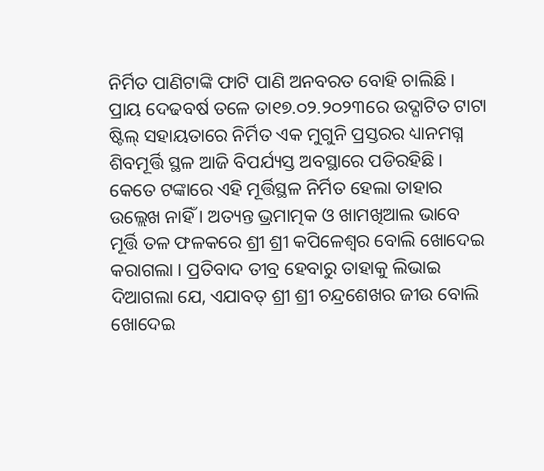ନିର୍ମିତ ପାଣିଟାଙ୍କି ଫାଟି ପାଣି ଅନବରତ ବୋହି ଚାଲିଛି । ପ୍ରାୟ ଦେଢବର୍ଷ ତଳେ ତା୧୭.୦୨.୨୦୨୩ରେ ଉଦ୍ଘାଟିତ ଟାଟା ଷ୍ଟିଲ୍ ସହାୟତାରେ ନିର୍ମିତ ଏକ ମୁଗୁନି ପ୍ରସ୍ତରର ଧ୍ୟାନମଗ୍ନ ଶିବମୂର୍ତ୍ତି ସ୍ଥଳ ଆଜି ବିପର୍ଯ୍ୟସ୍ତ ଅବସ୍ଥାରେ ପଡିରହିଛି । କେତେ ଟଙ୍କାରେ ଏହି ମୂର୍ତ୍ତିସ୍ଥଳ ନିର୍ମିତ ହେଲା ତାହାର ଉଲ୍ଲେଖ ନାହିଁ । ଅତ୍ୟନ୍ତ ଭ୍ରମାତ୍ମକ ଓ ଖାମଖିଆଲ ଭାବେ ମୂର୍ତ୍ତି ତଳ ଫଳକରେ ଶ୍ରୀ ଶ୍ରୀ କପିଳେଶ୍ୱର ବୋଲି ଖୋଦେଇ କରାଗଲା । ପ୍ରତିବାଦ ତୀବ୍ର ହେବାରୁ ତାହାକୁ ଲିଭାଇ ଦିଆଗଲା ଯେ, ଏଯାବତ୍ ଶ୍ରୀ ଶ୍ରୀ ଚନ୍ଦ୍ରଶେଖର ଜୀଉ ବୋଲି ଖୋଦେଇ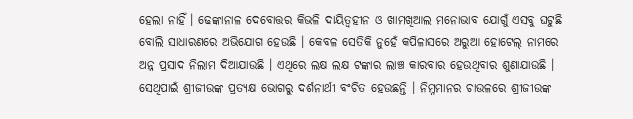ହେଲା ନାହିଁ । ଢେଙ୍କାନାଳ ଦେବୋତ୍ତର କିଭଳି ଦାୟିତ୍ୱହୀନ ଓ ଖାମଖିଆଲ ମନୋଭାବ ଯୋଗୁଁ ଏସବୁ ଘଟୁଛି ବୋଲି ସାଧାରଣରେ ଅଭିଯୋଗ ହେଉଛି । କେବଳ ସେତିକି ନୁହେଁ କପିଳାସରେ ଅରୁଆ ହୋଟେଲ୍ ନାମରେ ଅନ୍ନ ପ୍ରସାଦ ନିଲାମ ଦିଆଯାଉଛି । ଏଥିରେ ଲକ୍ଷ ଲକ୍ଷ ଟଙ୍କାର ଲାଞ୍ଚ କାରବାର ହେଉଥିବାର ଶୁଣାଯାଉଛି । ସେଥିପାଇଁ ଶ୍ରୀଜୀଉଙ୍କ ପ୍ରତ୍ୟକ୍ଷ ଭୋଗରୁ ଦର୍ଶନାର୍ଥୀ ବଂଚିତ ହେଉଛନ୍ତି । ନିମ୍ନମାନର ଚାଉଳରେ ଶ୍ରୀଜୀଉଙ୍କ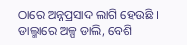ଠାରେ ଅନ୍ନପ୍ରସାଦ ଲାଗି ହେଉଛି । ଡାଲ୍ମାରେ ଅଳ୍ପ ଡାଲି, ବେଶି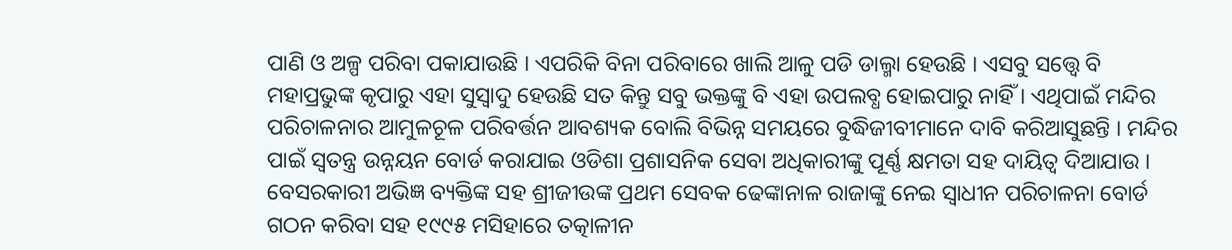ପାଣି ଓ ଅଳ୍ପ ପରିବା ପକାଯାଉଛି । ଏପରିକି ବିନା ପରିବାରେ ଖାଲି ଆଳୁ ପଡି ଡାଲ୍ମା ହେଉଛି । ଏସବୁ ସତ୍ତ୍ୱେ ବି ମହାପ୍ରଭୁଙ୍କ କୃପାରୁ ଏହା ସୁସ୍ୱାଦୁ ହେଉଛି ସତ କିନ୍ତୁ ସବୁ ଭକ୍ତଙ୍କୁ ବି ଏହା ଉପଲବ୍ଧ ହୋଇପାରୁ ନାହିଁ । ଏଥିପାଇଁ ମନ୍ଦିର ପରିଚାଳନାର ଆମୁଳଚୂଳ ପରିବର୍ତ୍ତନ ଆବଶ୍ୟକ ବୋଲି ବିଭିନ୍ନ ସମୟରେ ବୁଦ୍ଧିଜୀବୀମାନେ ଦାବି କରିଆସୁଛନ୍ତି । ମନ୍ଦିର ପାଇଁ ସ୍ୱତନ୍ତ୍ର ଉନ୍ନୟନ ବୋର୍ଡ କରାଯାଇ ଓଡିଶା ପ୍ରଶାସନିକ ସେବା ଅଧିକାରୀଙ୍କୁ ପୂର୍ଣ୍ଣ କ୍ଷମତା ସହ ଦାୟିତ୍ୱ ଦିଆଯାଉ । ବେସରକାରୀ ଅଭିଜ୍ଞ ବ୍ୟକ୍ତିଙ୍କ ସହ ଶ୍ରୀଜୀଉଙ୍କ ପ୍ରଥମ ସେବକ ଢେଙ୍କାନାଳ ରାଜାଙ୍କୁ ନେଇ ସ୍ୱାଧୀନ ପରିଚାଳନା ବୋର୍ଡ ଗଠନ କରିବା ସହ ୧୯୯୫ ମସିହାରେ ତତ୍କାଳୀନ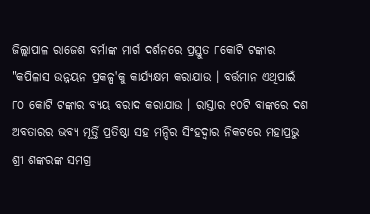ଜିଲ୍ଲାପାଳ ରାଜେଶ ବର୍ମାଙ୍କ ମାର୍ଗ ଦର୍ଶନରେ ପ୍ରସ୍ତୁତ ୮କୋଟି ଟଙ୍କାର "କପିଳାସ ଉନ୍ନୟନ ପ୍ରକଳ୍ପ'କୁ କାର୍ଯ୍ୟକ୍ଷମ କରାଯାଉ । ବର୍ତ୍ତମାନ ଏଥିପାଇଁ ୮୦ କୋଟି ଟଙ୍କାର ବ୍ୟୟ ବରାଦ କରାଯାଉ । ରାସ୍ତାର ୧୦ଟି ବାଙ୍କରେ ଦଶ ଅବତାରର ଭବ୍ୟ ମୂର୍ତ୍ତି ପ୍ରତିଷ୍ଠା ସହ ମନ୍ଦିର ସିଂହଦ୍ୱାର ନିକଟରେ ମହାପ୍ରଭୁ ଶ୍ରୀ ଶଙ୍କରଙ୍କ ସମଗ୍ର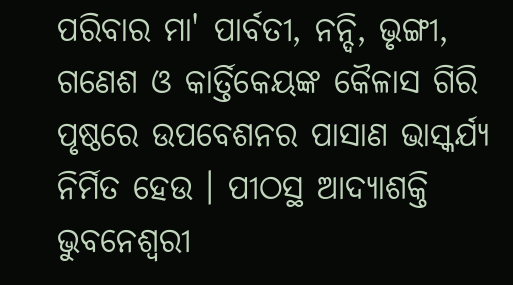ପରିବାର ମା' ପାର୍ବତୀ, ନନ୍ଦି, ଭୃଙ୍ଗୀ, ଗଣେଶ ଓ କାର୍ତ୍ତିକେୟଙ୍କ କୈଳାସ ଗିରି ପୃଷ୍ଠରେ ଉପବେଶନର ପାସାଣ ଭାସ୍କର୍ଯ୍ୟ ନିର୍ମିତ ହେଉ । ପୀଠସ୍ଥ ଆଦ୍ୟାଶକ୍ତି ଭୁବନେଶ୍ୱରୀ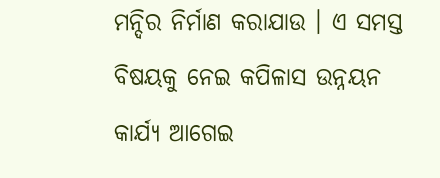ମନ୍ଦିର ନିର୍ମାଣ କରାଯାଉ । ଏ ସମସ୍ତ ବିଷୟକୁ ନେଇ କପିଳାସ ଉନ୍ନୟନ କାର୍ଯ୍ୟ ଆଗେଇ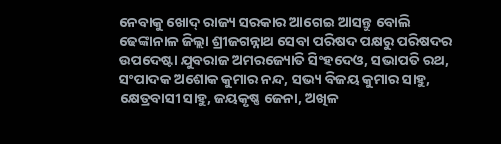ନେବାକୁ ଖୋଦ୍ ରାଜ୍ୟ ସରକାର ଆଗେଇ ଆସନ୍ତୁ ବୋଲି ଢେଙ୍କାନାଳ ଜିଲ୍ଲା ଶ୍ରୀଜଗନ୍ନାଥ ସେବା ପରିଷଦ ପକ୍ଷରୁ ପରିଷଦର ଉପଦେଷ୍ଟା ଯୁବରାଜ ଅମରଜ୍ୟୋତି ସିଂହଦେଓ, ସଭାପତି ରଥ, ସଂପାଦକ ଅଶୋକ କୁମାର ନନ୍ଦ, ସଭ୍ୟ ବିଜୟ କୁମାର ସାହୁ, କ୍ଷେତ୍ରବାସୀ ସାହୁ, ଜୟକୃଷ୍ଣ ଜେନା, ଅଖିଳ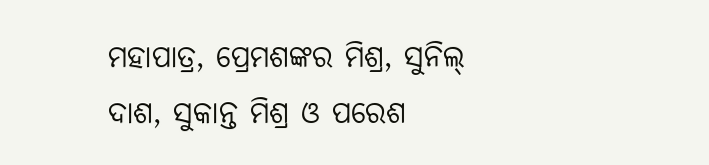ମହାପାତ୍ର, ପ୍ରେମଶଙ୍କର ମିଶ୍ର, ସୁନିଲ୍ ଦାଶ, ସୁକାନ୍ତ ମିଶ୍ର ଓ ପରେଶ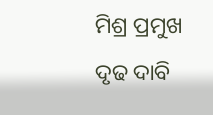ମିଶ୍ର ପ୍ରମୁଖ ଦୃଢ ଦାବି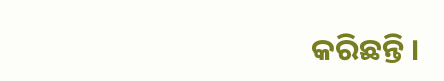କରିଛନ୍ତି ।